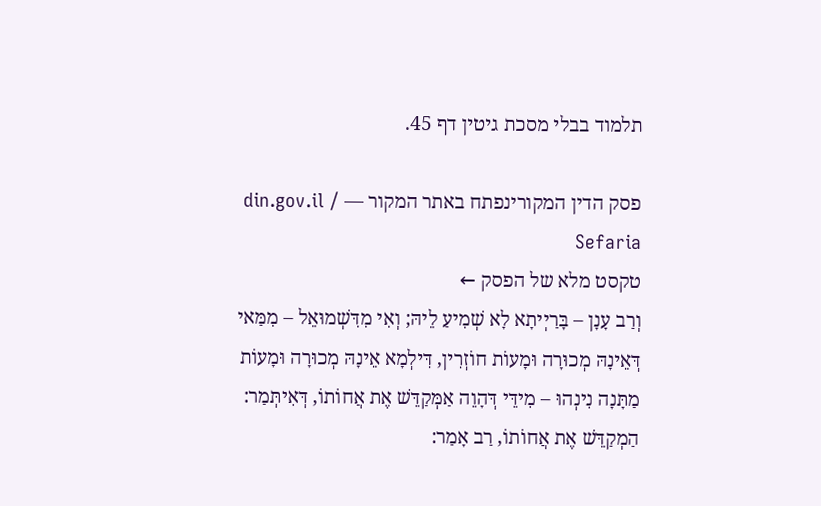תלמוד בבלי מסכת גיטין דף 45.

פסק הדין המקורינפתח באתר המקור — din.gov.il / Sefaria
טקסט מלא של הפסק ←
וְרַב עָנָן – בָּרַיְיתָא לָא שְׁמִיעַ לֵיהּ; וְאִי מִדִּשְׁמוּאֵל – מִמַּאי דְּאֵינָהּ מְכוּרָה וּמָעוֹת חוֹזְרִין, דִּילְמָא אֵינָהּ מְכוּרָה וּמָעוֹת מַתָּנָה נִינְהוּ – מִידֵּי דְּהָוֵה אַמְּקַדֵּשׁ אֶת אֲחוֹתוֹ, דְּאִיתְּמַר: הַמְקַדֵּשׁ אֶת אֲחוֹתוֹ, רַב אָמַר: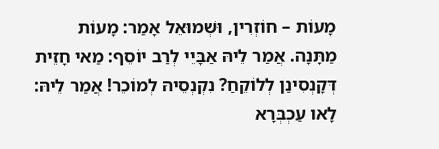מָעוֹת – חוֹזְרִין, וּשְׁמוּאֵל אָמַר: מָעוֹת מַתָּנָה. אֲמַר לֵיהּ אַבָּיֵי לְרַב יוֹסֵף: מַאי חָזֵית דְּקָנְסִינַן לְלוֹקֵחַ? נִקְנְסֵיהּ לְמוֹכֵר! אֲמַר לֵיהּ: לָאו עַכְבְּרָא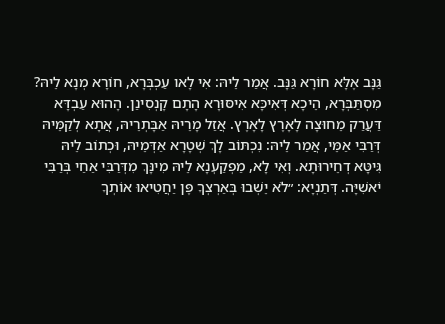גַּנָּב אֶלָּא חוֹרָא גַּנָּב. אֲמַר לֵיהּ: אִי לָאו עַכְבְּרָא, חוֹרָא מְנָא לֵיהּ? מִסְתַּבְּרָא, הֵיכָא דְּאִיכָּא אִיסּוּרָא הָתָם קָנְסִינַן. הָהוּא עַבְדָּא דַּעֲרַק מֵחוּצָה לָאָרֶץ לָאָרֶץ. אֲזַל מָרֵיהּ אַבָּתְרֵיהּ, אֲתָא לְקַמֵּיהּ דְּרַבִּי אַמֵּי, אֲמַר לֵיהּ: נִכְתּוֹב לָךְ שְׁטָרָא אַדְּמֵיהּ, וּכְתוֹב לֵיהּ גִּיטָּא דְחֵירוּתָא. וְאִי לָא, מַפְקַעְנָא לֵיהּ מִינָּךְ מִדְּרַבִּי אַחַי בְּרַבִּי יֹאשִׁיָּה. דְּתַנְיָא: ״לֹא יֵשְׁבוּ בְּאַרְצְךָ פֶּן יַחֲטִיאוּ אוֹתְךָ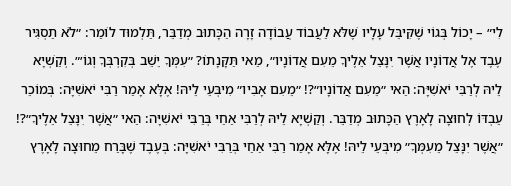לִי״ – יָכוֹל בְּגוֹי שֶׁקִּיבֵּל עָלָיו שֶׁלֹּא לַעֲבוֹד עֲבוֹדָה זָרָה הַכָּתוּב מְדַבֵּר, תַּלְמוּד לוֹמַר: ״לֹא תַסְגִּיר עֶבֶד אֶל אֲדוֹנָיו אֲשֶׁר יִנָּצֵל אֵלֶיךָ מֵעִם אֲדוֹנָיו״, מַאי תַּקָּנָתוֹ? ״עִמְּךָ יֵשֵׁב בְּקִרְבְּךָ וְגוֹ׳״. וְקַשְׁיָא לֵיהּ לְרַבִּי יֹאשִׁיָּה: הַאי ״מֵעִם אֲדוֹנָיו״?! ״מֵעִם אָבִיו״ מִיבְּעֵי לֵיהּ! אֶלָּא אָמַר רַבִּי יֹאשִׁיָּה: בְּמוֹכֵר עַבְדּוֹ לְחוּצָה לָאָרֶץ הַכָּתוּב מְדַבֵּר. וְקַשְׁיָא לֵיהּ לְרַבִּי אַחַי בְּרַבִּי יֹאשִׁיָּה: הַאי ״אֲשֶׁר יִנָּצֵל אֵלֶיךָ״?! ״אֲשֶׁר יִנָּצֵל מֵעִמְּךָ״ מִיבְּעֵי לֵיהּ! אֶלָּא אָמַר רַבִּי אַחַי בְּרַבִּי יֹאשִׁיָּה: בְּעֶבֶד שֶׁבָּרַח מֵחוּצָה לָאָרֶץ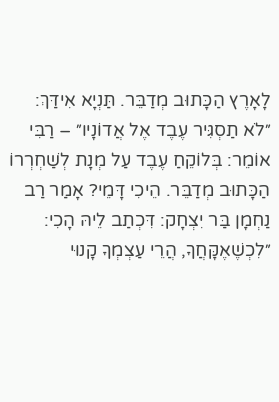לָאָרֶץ הַכָּתוּב מְדַבֵּר. תַּנְיָא אִידַּךְ: ״לֹא תַסְגִּיר עֶבֶד אֶל אֲדוֹנָיו״ – רַבִּי אוֹמֵר: בְּלוֹקֵחַ עֶבֶד עַל מְנָת לְשַׁחְרְרוֹ הַכָּתוּב מְדַבֵּר. הֵיכִי דָּמֵי? אָמַר רַב נַחְמָן בַּר יִצְחָק: דִּכְתַב לֵיהּ הָכִי: ״לִכְשֶׁאֶקָּחֲךָ, הֲרֵי עַצְמְךָ קָנוּי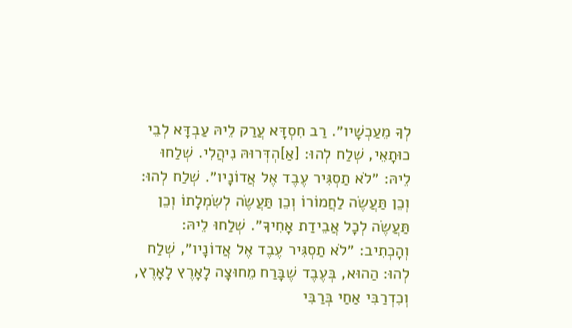לְךָ מֵעַכְשָׁיו״. רַב חִסְדָּא עֲרַק לֵיהּ עַבְדָּא לְבֵי כוּתָאֵי, שְׁלַח לְהוּ: [אַ]הְדְּרוּהּ נִיהֲלִי. שְׁלַחוּ לֵיהּ: ״לֹא תַסְגִּיר עֶבֶד אֶל אֲדוֹנָיו״. שְׁלַח לְהוּ: וְכֵן תַּעֲשֶׂה לַחֲמוֹרוֹ וְכֵן תַּעֲשֶׂה לְשִׂמְלָתוֹ וְכֵן תַּעֲשֶׂה לְכׇל אֲבֵידַת אָחִיךָ״. שְׁלַחוּ לֵיהּ: וְהָכְתִיב: ״לֹא תַסְגִּיר עֶבֶד אֶל אֲדוֹנָיו״, שְׁלַח לְהוּ: הַהוּא, בְּעֶבֶד שֶׁבָּרַח מֵחוּצָה לָאָרֶץ לָאָרֶץ, וְכִדְרַבִּי אַחַי בְּרַבִּי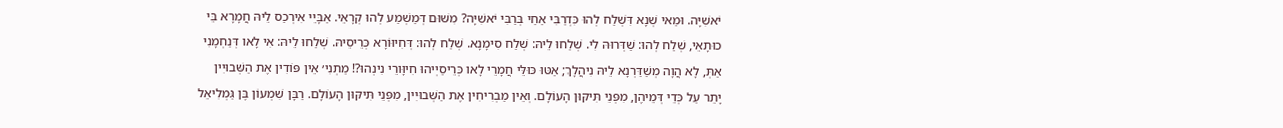יֹאשִׁיָּה. וּמַאי שְׁנָא דִּשְׁלַח לְהוּ כִּדְרַבִּי אַחַי בְּרַבִּי יֹאשִׁיָּה? מִשּׁוּם דְּמַשְׁמַע לְהוּ קְרָאֵי. אַבָּיֵי אִירְכַס לֵיהּ חֲמָרָא בֵּי כוּתָאֵי, שְׁלַח לְהוּ: שַׁדְּרוּהּ לִי. שְׁלַחוּ לֵיהּ: שְׁלַח סִימָנָא. שְׁלַח לְהוּ: דְּחִיוּוֹרָא כְּרֵיסֵיהּ. שְׁלַחוּ לֵיהּ: אִי לָאו דְּנַחְמָנִי אַתְּ, לָא הֲוָה מְשַׁדַּרְנָא לֵיהּ נִיהֲלָךְ; אַטּוּ כּוּלֵּי חֲמָרֵי לָאו כְּרֵיסַיְיהוּ חִיוָּורֵי נִינְהוּ?! מַתְנִי׳ אֵין פּוֹדִין אֶת הַשְּׁבוּיִין יָתֵר עַל כְּדֵי דְּמֵיהֶן, מִפְּנֵי תִּיקּוּן הָעוֹלָם. וְאֵין מַבְרִיחִין אֶת הַשְּׁבוּיִין, מִפְּנֵי תִּיקּוּן הָעוֹלָם. רַבָּן שִׁמְעוֹן בֶּן גַּמְלִיאֵל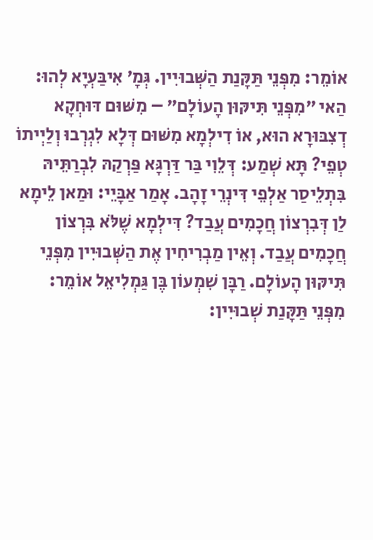אוֹמֵר: מִפְּנֵי תַּקָּנַת הַשְּׁבוּיִין. גְּמָ׳ אִיבַּעְיָא לְהוּ: הַאי ״מִפְּנֵי תִּיקּוּן הָעוֹלָם״ – מִשּׁוּם דּוּחְקָא דְצִבּוּרָא הוּא, אוֹ דִילְמָא מִשּׁוּם דְּלָא לִגְרְבוּ וְלַיְיתוֹ טְפֵי? תָּא שְׁמַע: דְּלֵוִי בַּר דַּרְגָּא פַּרְקַהּ לִבְרַתֵּיהּ בִּתְלֵיסַר אַלְפֵי דִּינְרֵי זָהָב. אָמַר אַבָּיֵי: וּמַאן לֵימָא לַן דְּבִרְצוֹן חֲכָמִים עֲבַד? דִּילְמָא שֶׁלֹּא בִּרְצוֹן חֲכָמִים עֲבַד. וְאֵין מַבְרִיחִין אֶת הַשְּׁבוּיִין מִפְּנֵי תִּיקּוּן הָעוֹלָם. רַבָּן שִׁמְעוֹן בֶּן גַּמְלִיאֵל אוֹמֵר: מִפְּנֵי תַּקָּנַת שְׁבוּיִין: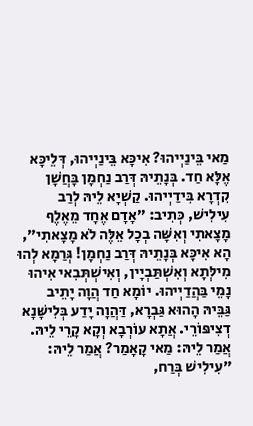מַאי בֵּינַיְיהוּ? אִיכָּא בֵּינַיְיהוּ, דְּלֵיכָּא אֶלָּא חַד. בְּנָתֵיהּ דְּרַב נַחְמָן בָּחֲשָׁן קִדְרָא בִּידַיְיהוּ. קַשְׁיָא לֵיהּ לְרַב עִילִישׁ, כְּתִיב: ״אָדָם אֶחָד מֵאֶלֶף מָצָאתִי וְאִשָּׁה בְכׇל אֵלֶּה לֹא מָצָאתִי״, הָא אִיכָּא בְּנָתֵיהּ דְּרַב נַחְמָן! גְּרַמָא לְהוּ מִילְּתָא וְאִשְׁתַּבְיָין, וְאִישְׁתְּבִאי אִיהוּ נָמֵי בַּהֲדַיְיהוּ. יוֹמָא חַד הֲוָה יָתֵיב גַּבֵּיהּ הָהוּא גַּבְרָא, דַּהֲוָה יָדַע בְּלִישָּׁנָא דְצִיפּוֹרֵי. אֲתָא עוֹרְבָא וְקָא קָרֵי לֵיהּ. אֲמַר לֵיהּ: מַאי קָאָמַר? אֲמַר לֵיהּ: ״עִילִישׁ בְּרַח,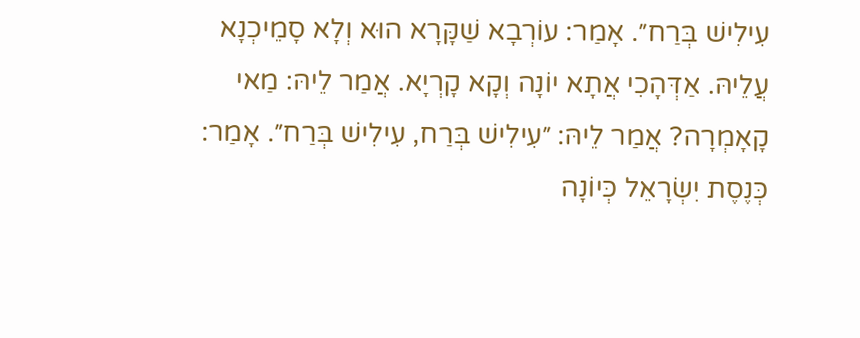עִילִישׁ בְּרַח״. אָמַר: עוֹרְבָא שַׁקָּרָא הוּא וְלָא סָמֵיכְנָא עֲלֵיהּ. אַדְּהָכִי אֲתָא יוֹנָה וְקָא קָרְיָא. אֲמַר לֵיהּ: מַאי קָאָמְרָה? אֲמַר לֵיהּ: ״עִילִישׁ בְּרַח, עִילִישׁ בְּרַח״. אָמַר: כְּנֶסֶת יִשְׂרָאֵל כְּיוֹנָה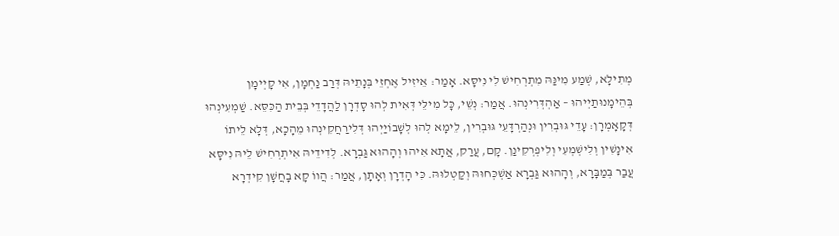מְתִילָא, שְׁמַע מִינַּהּ מִתְרְחִישׁ לִי נִיסָּא. אָמַר: אֵיזִיל אֶחְזֵי בְּנָתֵיהּ דְּרַב נַחְמָן, אִי קָיְימָן בְּהֵימָנוּתַיְיהוּ – אַהְדְּרִינְהוּ. אֲמַר: נְשֵׁי, כׇּל מִילֵּי דְּאִית לְהוּ סָדְרָן לַהֲדָדֵי בְּבֵית הַכִּסֵּא. שַׁמְעִינְהוּ דְּקָאָמְרָן: עָדֵי גּוּבְרִין וּנְהַרְדָּעֵי גּוּבְרִין, לֵימָא לְהוּ לְשָׁבוֹיַיְהוּ דְּלִירַחֲקִינְהוּ מֵהָכָא, דְּלָא לֵיתוֹ אִינָשִׁין וְלִישְׁמְעִי וְלִיפְרְקִינַן. קָם, עֲרַק, אֲתָא אִיהוּ וְהָהוּא גַּבְרָא. לְדִידֵיהּ אִיתְרְחִישׁ לֵיהּ נִיסָּא עֲבַר בְּמַבָּרָא, וְהָהוּא גַּבְרָא אַשְׁכְּחוּהּ וְקַטְלוּהּ. כִּי הָדְרָן וְאָתָן, אֲמַר: הֲווֹ קָא בָחֲשָׁן קִידְרָא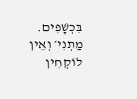בִּכְשָׁפִים. מַתְנִי׳ וְאֵין לוֹקְחִין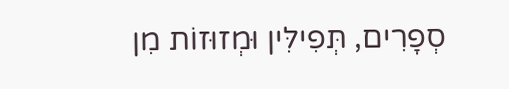סְפָרִים, תְּפִילִּין וּמְזוּזוֹת מִן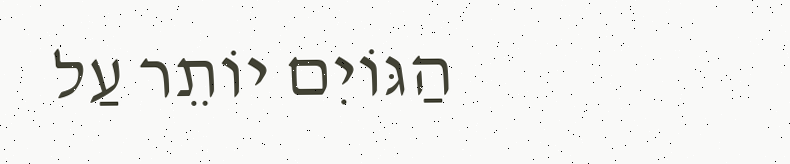הַגּוֹיִם יוֹתֵר עַל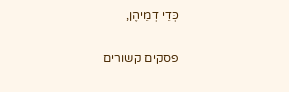כְּדֵי דְמֵיהֶן,

פסקים קשורים